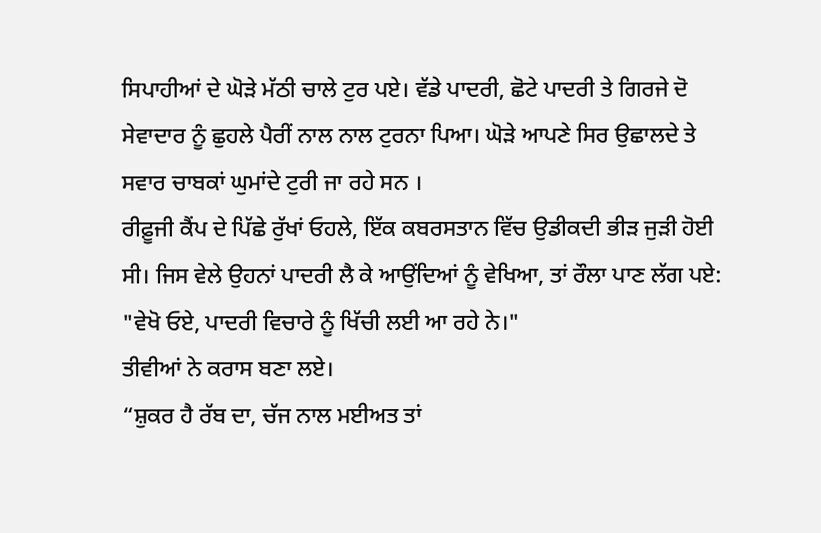ਸਿਪਾਹੀਆਂ ਦੇ ਘੋੜੇ ਮੱਠੀ ਚਾਲੇ ਟੁਰ ਪਏ। ਵੱਡੇ ਪਾਦਰੀ, ਛੋਟੇ ਪਾਦਰੀ ਤੇ ਗਿਰਜੇ ਦੋ ਸੇਵਾਦਾਰ ਨੂੰ ਛੁਹਲੇ ਪੈਰੀਂ ਨਾਲ ਨਾਲ ਟੁਰਨਾ ਪਿਆ। ਘੋੜੇ ਆਪਣੇ ਸਿਰ ਉਛਾਲਦੇ ਤੇ ਸਵਾਰ ਚਾਬਕਾਂ ਘੁਮਾਂਦੇ ਟੁਰੀ ਜਾ ਰਹੇ ਸਨ ।
ਰੀਫ਼ੂਜੀ ਕੈਂਪ ਦੇ ਪਿੱਛੇ ਰੁੱਖਾਂ ਓਹਲੇ, ਇੱਕ ਕਬਰਸਤਾਨ ਵਿੱਚ ਉਡੀਕਦੀ ਭੀੜ ਜੁੜੀ ਹੋਈ ਸੀ। ਜਿਸ ਵੇਲੇ ਉਹਨਾਂ ਪਾਦਰੀ ਲੈ ਕੇ ਆਉਂਦਿਆਂ ਨੂੰ ਵੇਖਿਆ, ਤਾਂ ਰੌਲਾ ਪਾਣ ਲੱਗ ਪਏ:
"ਵੇਖੋ ਓਏ, ਪਾਦਰੀ ਵਿਚਾਰੇ ਨੂੰ ਖਿੱਚੀ ਲਈ ਆ ਰਹੇ ਨੇ।"
ਤੀਵੀਆਂ ਨੇ ਕਰਾਸ ਬਣਾ ਲਏ।
“ਸ਼ੁਕਰ ਹੈ ਰੱਬ ਦਾ, ਚੱਜ ਨਾਲ ਮਈਅਤ ਤਾਂ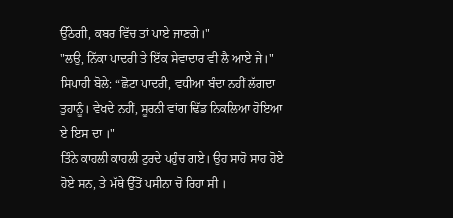ਉੱਠੇਗੀ, ਕਬਰ ਵਿੱਚ ਤਾਂ ਪਾਏ ਜਾਣਗੇ।"
"ਲਉ, ਨਿੱਕਾ ਪਾਦਰੀ ਤੇ ਇੱਕ ਸੇਵਾਦਾਰ ਵੀ ਲੈ ਆਏ ਜੇ।"
ਸਿਪਾਹੀ ਬੋਲੇ: “ਛੋਟਾ ਪਾਦਰੀ, ਵਧੀਆ ਬੰਦਾ ਨਹੀਂ ਲੱਗਦਾ ਤੁਹਾਨੂੰ। ਵੇਖਦੇ ਨਹੀਂ, ਸੂਰਨੀ ਵਾਂਗ ਢਿੱਡ ਨਿਕਲਿਆ ਹੋਇਆ ਏ ਇਸ ਦਾ ।"
ਤਿੰਨੇ ਕਾਹਲੀ ਕਾਹਲੀ ਟੁਰਦੇ ਪਹੁੰਚ ਗਏ। ਉਹ ਸਾਹੋ ਸਾਹ ਹੋਏ ਹੋਏ ਸਨ, ਤੇ ਮੱਥੇ ਉੱਤੋਂ ਪਸੀਨਾ ਚੋ ਰਿਹਾ ਸੀ ।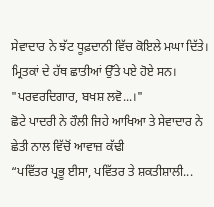ਸੇਵਾਦਾਰ ਨੇ ਝੱਟ ਧੂਫ਼ਦਾਨੀ ਵਿੱਚ ਕੋਇਲੇ ਮਘਾ ਦਿੱਤੇ। ਮ੍ਰਿਤਕਾਂ ਦੇ ਹੱਥ ਛਾਤੀਆਂ ਉੱਤੇ ਪਏ ਹੋਏ ਸਨ।
"ਪਰਵਰਦਿਗਾਰ, ਬਖਸ਼ ਲਵੋ...।"
ਛੋਟੇ ਪਾਦਰੀ ਨੇ ਹੌਲੀ ਜਿਹੇ ਆਖਿਆ ਤੇ ਸੇਵਾਦਾਰ ਨੇ ਛੇਤੀ ਨਾਲ ਵਿੱਚੋਂ ਆਵਾਜ਼ ਕੱਢੀ
“ਪਵਿੱਤਰ ਪ੍ਰਭੂ ਈਸਾ, ਪਵਿੱਤਰ ਤੇ ਸ਼ਕਤੀਸ਼ਾਲੀ...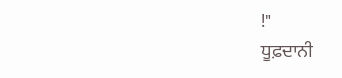!"
ਧੂਫ਼ਦਾਨੀ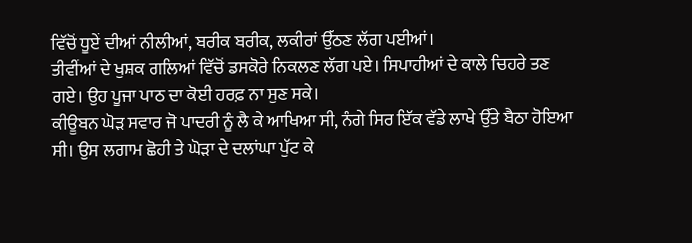ਵਿੱਚੋਂ ਧੂਏਂ ਦੀਆਂ ਨੀਲੀਆਂ, ਬਰੀਕ ਬਰੀਕ, ਲਕੀਰਾਂ ਉੱਠਣ ਲੱਗ ਪਈਆਂ।
ਤੀਵੀਂਆਂ ਦੇ ਖੁਸ਼ਕ ਗਲਿਆਂ ਵਿੱਚੋਂ ਡਸਕੋਰੇ ਨਿਕਲਣ ਲੱਗ ਪਏ। ਸਿਪਾਹੀਆਂ ਦੇ ਕਾਲੇ ਚਿਹਰੇ ਤਣ ਗਏ। ਉਹ ਪੂਜਾ ਪਾਠ ਦਾ ਕੋਈ ਹਰਫ਼ ਨਾ ਸੁਣ ਸਕੇ।
ਕੀਊਬਨ ਘੋੜ ਸਵਾਰ ਜੋ ਪਾਦਰੀ ਨੂੰ ਲੈ ਕੇ ਆਖਿਆ ਸੀ, ਨੰਗੇ ਸਿਰ ਇੱਕ ਵੱਡੇ ਲਾਖੇ ਉੱਤੇ ਬੈਠਾ ਹੋਇਆ ਸੀ। ਉਸ ਲਗਾਮ ਛੋਹੀ ਤੇ ਘੋੜਾ ਦੇ ਦਲਾਂਘਾ ਪੁੱਟ ਕੇ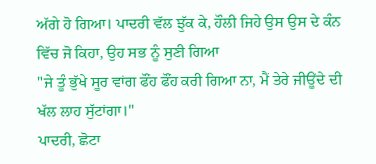ਅੱਗੇ ਹੋ ਗਿਆ। ਪਾਦਰੀ ਵੱਲ ਝੁੱਕ ਕੇ, ਹੌਲੀ ਜਿਹੇ ਉਸ ਉਸ ਦੇ ਕੰਨ ਵਿੱਚ ਜੋ ਕਿਹਾ, ਉਹ ਸਭ ਨੂੰ ਸੁਣੀ ਗਿਆ
"ਜੇ ਤੂੰ ਭੁੱਖੇ ਸੂਰ ਵਾਂਗ ਫੌਂਹ ਫੌਂਹ ਕਰੀ ਗਿਆ ਨਾ, ਮੈਂ ਤੇਰੇ ਜੀਊਂਦੇ ਦੀ ਖੱਲ ਲਾਹ ਸੁੱਟਾਂਗਾ।"
ਪਾਦਰੀ, ਛੋਟਾ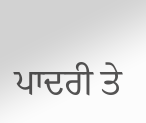ਪਾਦਰੀ ਤੇ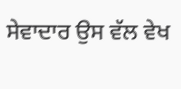ਸੇਵਾਦਾਰ ਉਸ ਵੱਲ ਵੇਖ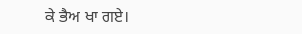ਕੇ ਭੈਅ ਖਾ ਗਏ।